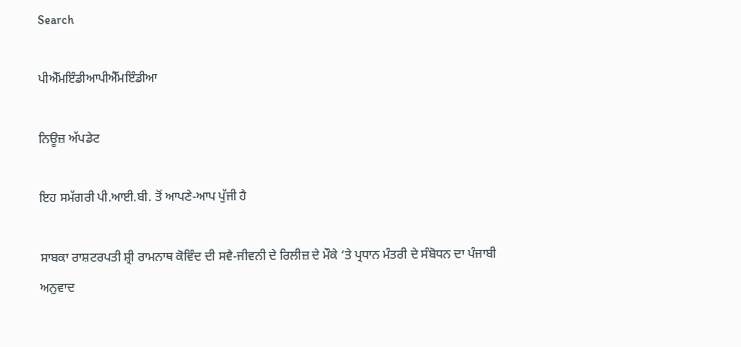Search

ਪੀਐੱਮਇੰਡੀਆਪੀਐੱਮਇੰਡੀਆ

ਨਿਊਜ਼ ਅੱਪਡੇਟ

ਇਹ ਸਮੱਗਰੀ ਪੀ.ਆਈ.ਬੀ. ਤੋਂ ਆਪਣੇ-ਆਪ ਪੁੱਜੀ ਹੈ

ਸਾਬਕਾ ਰਾਸ਼ਟਰਪਤੀ ਸ਼੍ਰੀ ਰਾਮਨਾਥ ਕੋਵਿੰਦ ਦੀ ਸਵੈ-ਜੀਵਨੀ ਦੇ ਰਿਲੀਜ਼ ਦੇ ਮੌਕੇ ‘ਤੇ ਪ੍ਰਧਾਨ ਮੰਤਰੀ ਦੇ ਸੰਬੋਧਨ ਦਾ ਪੰਜਾਬੀ ਅਨੁਵਾਦ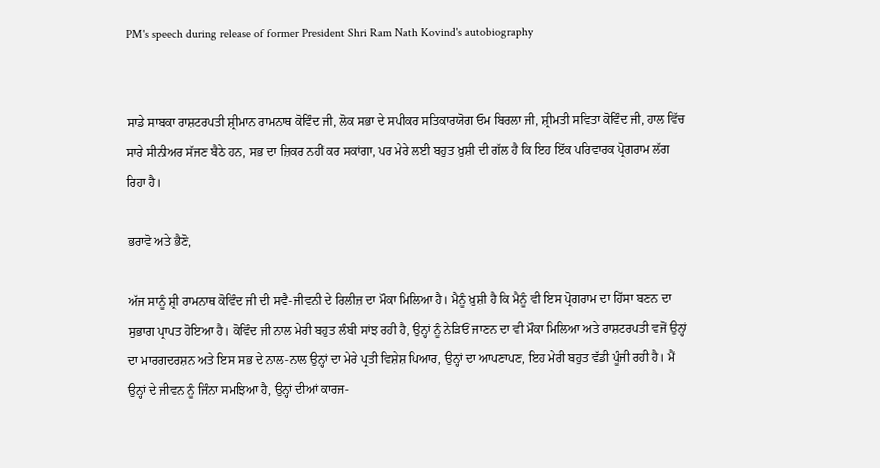PM's speech during release of former President Shri Ram Nath Kovind's autobiography


ਸਾਡੇ ਸਾਬਕਾ ਰਾਸ਼ਟਰਪਤੀ ਸ਼੍ਰੀਮਾਨ ਰਾਮਨਾਥ ਕੋਵਿੰਦ ਜੀ, ਲੋਕ ਸਭਾ ਦੇ ਸਪੀਕਰ ਸਤਿਕਾਰਯੋਗ ਓਮ ਬਿਰਲਾ ਜੀ, ਸ਼੍ਰੀਮਤੀ ਸਵਿਤਾ ਕੋਵਿੰਦ ਜੀ, ਹਾਲ ਵਿੱਚ ਸਾਰੇ ਸੀਨੀਅਰ ਸੱਜਣ ਬੈਠੇ ਹਨ, ਸਭ ਦਾ ਜ਼ਿਕਰ ਨਹੀਂ ਕਰ ਸਕਾਂਗਾ, ਪਰ ਮੇਰੇ ਲਈ ਬਹੁਤ ਖ਼ੁਸ਼ੀ ਦੀ ਗੱਲ ਹੈ ਕਿ ਇਹ ਇੱਕ ਪਰਿਵਾਰਕ ਪ੍ਰੋਗਰਾਮ ਲੱਗ ਰਿਹਾ ਹੈ।

ਭਰਾਵੋ ਅਤੇ ਭੈਣੋ,

ਅੱਜ ਸਾਨੂੰ ਸ਼੍ਰੀ ਰਾਮਨਾਥ ਕੋਵਿੰਦ ਜੀ ਦੀ ਸਵੈ-ਜੀਵਨੀ ਦੇ ਰਿਲੀਜ਼ ਦਾ ਮੌਕਾ ਮਿਲਿਆ ਹੈ। ਮੈਨੂੰ ਖ਼ੁਸ਼ੀ ਹੈ ਕਿ ਮੈਨੂੰ ਵੀ ਇਸ ਪ੍ਰੋਗਰਾਮ ਦਾ ਹਿੱਸਾ ਬਣਨ ਦਾ ਸੁਭਾਗ ਪ੍ਰਾਪਤ ਹੋਇਆ ਹੈ। ਕੋਵਿੰਦ ਜੀ ਨਾਲ ਮੇਰੀ ਬਹੁਤ ਲੰਬੀ ਸਾਂਝ ਰਹੀ ਹੈ, ਉਨ੍ਹਾਂ ਨੂੰ ਨੇੜਿਓਂ ਜਾਣਨ ਦਾ ਵੀ ਮੌਕਾ ਮਿਲਿਆ ਅਤੇ ਰਾਸ਼ਟਰਪਤੀ ਵਜੋਂ ਉਨ੍ਹਾਂ ਦਾ ਮਾਰਗਦਰਸ਼ਨ ਅਤੇ ਇਸ ਸਭ ਦੇ ਨਾਲ-ਨਾਲ ਉਨ੍ਹਾਂ ਦਾ ਮੇਰੇ ਪ੍ਰਤੀ ਵਿਸ਼ੇਸ਼ ਪਿਆਰ, ਉਨ੍ਹਾਂ ਦਾ ਆਪਣਾਪਣ, ਇਹ ਮੇਰੀ ਬਹੁਤ ਵੱਡੀ ਪੂੰਜੀ ਰਹੀ ਹੈ। ਮੈਂ ਉਨ੍ਹਾਂ ਦੇ ਜੀਵਨ ਨੂੰ ਜਿੰਨਾ ਸਮਝਿਆ ਹੈ, ਉਨ੍ਹਾਂ ਦੀਆਂ ਕਾਰਜ-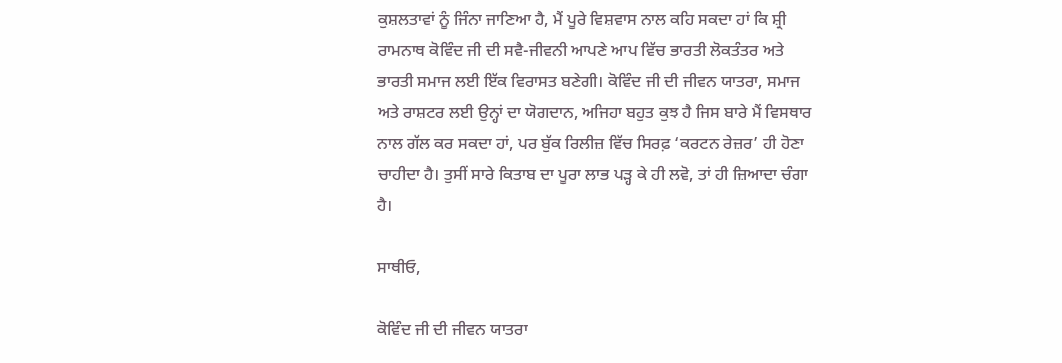ਕੁਸ਼ਲਤਾਵਾਂ ਨੂੰ ਜਿੰਨਾ ਜਾਣਿਆ ਹੈ, ਮੈਂ ਪੂਰੇ ਵਿਸ਼ਵਾਸ ਨਾਲ ਕਹਿ ਸਕਦਾ ਹਾਂ ਕਿ ਸ਼੍ਰੀ ਰਾਮਨਾਥ ਕੋਵਿੰਦ ਜੀ ਦੀ ਸਵੈ-ਜੀਵਨੀ ਆਪਣੇ ਆਪ ਵਿੱਚ ਭਾਰਤੀ ਲੋਕਤੰਤਰ ਅਤੇ ਭਾਰਤੀ ਸਮਾਜ ਲਈ ਇੱਕ ਵਿਰਾਸਤ ਬਣੇਗੀ। ਕੋਵਿੰਦ ਜੀ ਦੀ ਜੀਵਨ ਯਾਤਰਾ, ਸਮਾਜ ਅਤੇ ਰਾਸ਼ਟਰ ਲਈ ਉਨ੍ਹਾਂ ਦਾ ਯੋਗਦਾਨ, ਅਜਿਹਾ ਬਹੁਤ ਕੁਝ ਹੈ ਜਿਸ ਬਾਰੇ ਮੈਂ ਵਿਸਥਾਰ ਨਾਲ ਗੱਲ ਕਰ ਸਕਦਾ ਹਾਂ, ਪਰ ਬੁੱਕ ਰਿਲੀਜ਼ ਵਿੱਚ ਸਿਰਫ਼ ‘ਕਰਟਨ ਰੇਜ਼ਰ’ ਹੀ ਹੋਣਾ ਚਾਹੀਦਾ ਹੈ। ਤੁਸੀਂ ਸਾਰੇ ਕਿਤਾਬ ਦਾ ਪੂਰਾ ਲਾਭ ਪੜ੍ਹ ਕੇ ਹੀ ਲਵੋ, ਤਾਂ ਹੀ ਜ਼ਿਆਦਾ ਚੰਗਾ ਹੈ।

ਸਾਥੀਓ,

ਕੋਵਿੰਦ ਜੀ ਦੀ ਜੀਵਨ ਯਾਤਰਾ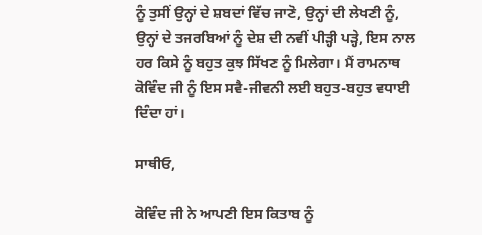ਨੂੰ ਤੁਸੀਂ ਉਨ੍ਹਾਂ ਦੇ ਸ਼ਬਦਾਂ ਵਿੱਚ ਜਾਣੋ, ਉਨ੍ਹਾਂ ਦੀ ਲੇਖਣੀ ਨੂੰ, ਉਨ੍ਹਾਂ ਦੇ ਤਜਰਬਿਆਂ ਨੂੰ ਦੇਸ਼ ਦੀ ਨਵੀਂ ਪੀੜ੍ਹੀ ਪੜ੍ਹੇ, ਇਸ ਨਾਲ ਹਰ ਕਿਸੇ ਨੂੰ ਬਹੁਤ ਕੁਝ ਸਿੱਖਣ ਨੂੰ ਮਿਲੇਗਾ। ਮੈਂ ਰਾਮਨਾਥ ਕੋਵਿੰਦ ਜੀ ਨੂੰ ਇਸ ਸਵੈ-ਜੀਵਨੀ ਲਈ ਬਹੁਤ-ਬਹੁਤ ਵਧਾਈ ਦਿੰਦਾ ਹਾਂ।

ਸਾਥੀਓ,

ਕੋਵਿੰਦ ਜੀ ਨੇ ਆਪਣੀ ਇਸ ਕਿਤਾਬ ਨੂੰ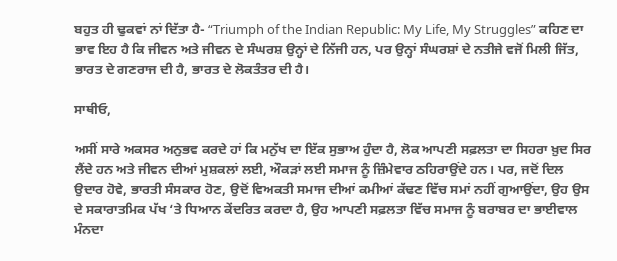ਬਹੁਤ ਹੀ ਢੁਕਵਾਂ ਨਾਂ ਦਿੱਤਾ ਹੈ- “Triumph of the Indian Republic: My Life, My Struggles” ਕਹਿਣ ਦਾ ਭਾਵ ਇਹ ਹੈ ਕਿ ਜੀਵਨ ਅਤੇ ਜੀਵਨ ਦੇ ਸੰਘਰਸ਼ ਉਨ੍ਹਾਂ ਦੇ ਨਿੱਜੀ ਹਨ, ਪਰ ਉਨ੍ਹਾਂ ਸੰਘਰਸ਼ਾਂ ਦੇ ਨਤੀਜੇ ਵਜੋਂ ਮਿਲੀ ਜਿੱਤ, ਭਾਰਤ ਦੇ ਗਣਰਾਜ ਦੀ ਹੈ, ਭਾਰਤ ਦੇ ਲੋਕਤੰਤਰ ਦੀ ਹੈ।

ਸਾਥੀਓ,

ਅਸੀਂ ਸਾਰੇ ਅਕਸਰ ਅਨੁਭਵ ਕਰਦੇ ਹਾਂ ਕਿ ਮਨੁੱਖ ਦਾ ਇੱਕ ਸੁਭਾਅ ਹੁੰਦਾ ਹੈ, ਲੋਕ ਆਪਣੀ ਸਫ਼ਲਤਾ ਦਾ ਸਿਹਰਾ ਖ਼ੁਦ ਸਿਰ ਲੈਂਦੇ ਹਨ ਅਤੇ ਜੀਵਨ ਦੀਆਂ ਮੁਸ਼ਕਲਾਂ ਲਈ, ਔਕੜਾਂ ਲਈ ਸਮਾਜ ਨੂੰ ਜ਼ਿੰਮੇਵਾਰ ਠਹਿਰਾਉਂਦੇ ਹਨ। ਪਰ, ਜਦੋਂ ਦਿਲ ਉਦਾਰ ਹੋਵੇ, ਭਾਰਤੀ ਸੰਸਕਾਰ ਹੋਣ, ਉਦੋਂ ਵਿਅਕਤੀ ਸਮਾਜ ਦੀਆਂ ਕਮੀਆਂ ਕੱਢਣ ਵਿੱਚ ਸਮਾਂ ਨਹੀਂ ਗੁਆਉਂਦਾ, ਉਹ ਉਸ ਦੇ ਸਕਾਰਾਤਮਿਕ ਪੱਖ ‘ਤੇ ਧਿਆਨ ਕੇਂਦਰਿਤ ਕਰਦਾ ਹੈ, ਉਹ ਆਪਣੀ ਸਫ਼ਲਤਾ ਵਿੱਚ ਸਮਾਜ ਨੂੰ ਬਰਾਬਰ ਦਾ ਭਾਈਵਾਲ ਮੰਨਦਾ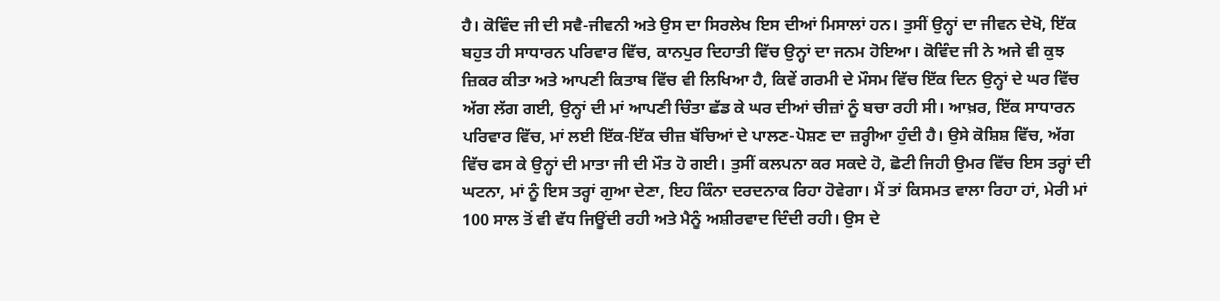ਹੈ। ਕੋਵਿੰਦ ਜੀ ਦੀ ਸਵੈ-ਜੀਵਨੀ ਅਤੇ ਉਸ ਦਾ ਸਿਰਲੇਖ ਇਸ ਦੀਆਂ ਮਿਸਾਲਾਂ ਹਨ। ਤੁਸੀਂ ਉਨ੍ਹਾਂ ਦਾ ਜੀਵਨ ਦੇਖੋ, ਇੱਕ ਬਹੁਤ ਹੀ ਸਾਧਾਰਨ ਪਰਿਵਾਰ ਵਿੱਚ, ਕਾਨਪੁਰ ਦਿਹਾਤੀ ਵਿੱਚ ਉਨ੍ਹਾਂ ਦਾ ਜਨਮ ਹੋਇਆ। ਕੋਵਿੰਦ ਜੀ ਨੇ ਅਜੇ ਵੀ ਕੁਝ ਜ਼ਿਕਰ ਕੀਤਾ ਅਤੇ ਆਪਣੀ ਕਿਤਾਬ ਵਿੱਚ ਵੀ ਲਿਖਿਆ ਹੈ, ਕਿਵੇਂ ਗਰਮੀ ਦੇ ਮੌਸਮ ਵਿੱਚ ਇੱਕ ਦਿਨ ਉਨ੍ਹਾਂ ਦੇ ਘਰ ਵਿੱਚ ਅੱਗ ਲੱਗ ਗਈ, ਉਨ੍ਹਾਂ ਦੀ ਮਾਂ ਆਪਣੀ ਚਿੰਤਾ ਛੱਡ ਕੇ ਘਰ ਦੀਆਂ ਚੀਜ਼ਾਂ ਨੂੰ ਬਚਾ ਰਹੀ ਸੀ। ਆਖ਼ਰ, ਇੱਕ ਸਾਧਾਰਨ ਪਰਿਵਾਰ ਵਿੱਚ, ਮਾਂ ਲਈ ਇੱਕ-ਇੱਕ ਚੀਜ਼ ਬੱਚਿਆਂ ਦੇ ਪਾਲਣ-ਪੋਸ਼ਣ ਦਾ ਜ਼ਰ੍ਹੀਆ ਹੁੰਦੀ ਹੈ। ਉਸੇ ਕੋਸ਼ਿਸ਼ ਵਿੱਚ, ਅੱਗ ਵਿੱਚ ਫਸ ਕੇ ਉਨ੍ਹਾਂ ਦੀ ਮਾਤਾ ਜੀ ਦੀ ਮੌਤ ਹੋ ਗਈ। ਤੁਸੀਂ ਕਲਪਨਾ ਕਰ ਸਕਦੇ ਹੋ, ਛੋਟੀ ਜਿਹੀ ਉਮਰ ਵਿੱਚ ਇਸ ਤਰ੍ਹਾਂ ਦੀ ਘਟਨਾ, ਮਾਂ ਨੂੰ ਇਸ ਤਰ੍ਹਾਂ ਗੁਆ ਦੇਣਾ, ਇਹ ਕਿੰਨਾ ਦਰਦਨਾਕ ਰਿਹਾ ਹੋਵੇਗਾ। ਮੈਂ ਤਾਂ ਕਿਸਮਤ ਵਾਲਾ ਰਿਹਾ ਹਾਂ, ਮੇਰੀ ਮਾਂ 100 ਸਾਲ ਤੋਂ ਵੀ ਵੱਧ ਜਿਊਂਦੀ ਰਹੀ ਅਤੇ ਮੈਨੂੰ ਅਸ਼ੀਰਵਾਦ ਦਿੰਦੀ ਰਹੀ। ਉਸ ਦੇ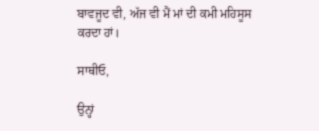ਬਾਵਜੂਦ ਵੀ, ਅੱਜ ਵੀ ਮੈਂ ਮਾਂ ਦੀ ਕਮੀ ਮਹਿਸੂਸ ਕਰਦਾ ਹਾਂ।

ਸਾਥੀਓ,

ਉਨ੍ਹਾਂ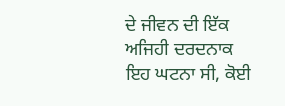ਦੇ ਜੀਵਨ ਦੀ ਇੱਕ ਅਜਿਹੀ ਦਰਦਨਾਕ ਇਹ ਘਟਨਾ ਸੀ, ਕੋਈ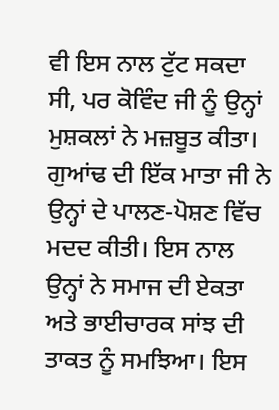ਵੀ ਇਸ ਨਾਲ ਟੁੱਟ ਸਕਦਾ ਸੀ, ਪਰ ਕੋਵਿੰਦ ਜੀ ਨੂੰ ਉਨ੍ਹਾਂ ਮੁਸ਼ਕਲਾਂ ਨੇ ਮਜ਼ਬੂਤ ਕੀਤਾ। ਗੁਆਂਢ ਦੀ ਇੱਕ ਮਾਤਾ ਜੀ ਨੇ ਉਨ੍ਹਾਂ ਦੇ ਪਾਲਣ-ਪੋਸ਼ਣ ਵਿੱਚ ਮਦਦ ਕੀਤੀ। ਇਸ ਨਾਲ ਉਨ੍ਹਾਂ ਨੇ ਸਮਾਜ ਦੀ ਏਕਤਾ ਅਤੇ ਭਾਈਚਾਰਕ ਸਾਂਝ ਦੀ ਤਾਕਤ ਨੂੰ ਸਮਝਿਆ। ਇਸ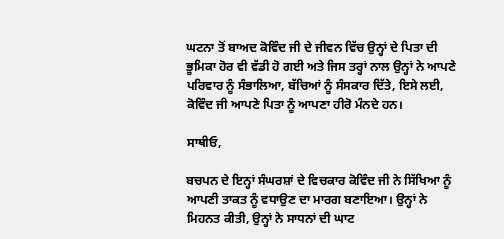ਘਟਨਾ ਤੋਂ ਬਾਅਦ ਕੋਵਿੰਦ ਜੀ ਦੇ ਜੀਵਨ ਵਿੱਚ ਉਨ੍ਹਾਂ ਦੇ ਪਿਤਾ ਦੀ ਭੂਮਿਕਾ ਹੋਰ ਵੀ ਵੱਡੀ ਹੋ ਗਈ ਅਤੇ ਜਿਸ ਤਰ੍ਹਾਂ ਨਾਲ ਉਨ੍ਹਾਂ ਨੇ ਆਪਣੇ ਪਰਿਵਾਰ ਨੂੰ ਸੰਭਾਲਿਆ, ਬੱਚਿਆਂ ਨੂੰ ਸੰਸਕਾਰ ਦਿੱਤੇ, ਇਸੇ ਲਈ, ਕੋਵਿੰਦ ਜੀ ਆਪਣੇ ਪਿਤਾ ਨੂੰ ਆਪਣਾ ਹੀਰੋ ਮੰਨਦੇ ਹਨ।

ਸਾਥੀਓ,

ਬਚਪਨ ਦੇ ਇਨ੍ਹਾਂ ਸੰਘਰਸ਼ਾਂ ਦੇ ਵਿਚਕਾਰ ਕੋਵਿੰਦ ਜੀ ਨੇ ਸਿੱਖਿਆ ਨੂੰ ਆਪਣੀ ਤਾਕਤ ਨੂੰ ਵਧਾਉਣ ਦਾ ਮਾਰਗ ਬਣਾਇਆ। ਉਨ੍ਹਾਂ ਨੇ ਮਿਹਨਤ ਕੀਤੀ, ਉਨ੍ਹਾਂ ਨੇ ਸਾਧਨਾਂ ਦੀ ਘਾਟ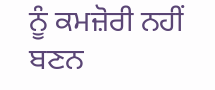ਨੂੰ ਕਮਜ਼ੋਰੀ ਨਹੀਂ ਬਣਨ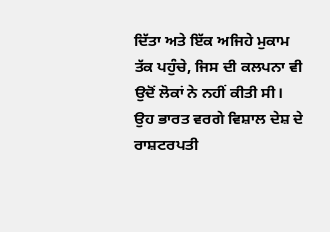ਦਿੱਤਾ ਅਤੇ ਇੱਕ ਅਜਿਹੇ ਮੁਕਾਮ ਤੱਕ ਪਹੁੰਚੇ, ਜਿਸ ਦੀ ਕਲਪਨਾ ਵੀ ਉਦੋਂ ਲੋਕਾਂ ਨੇ ਨਹੀਂ ਕੀਤੀ ਸੀ। ਉਹ ਭਾਰਤ ਵਰਗੇ ਵਿਸ਼ਾਲ ਦੇਸ਼ ਦੇ ਰਾਸ਼ਟਰਪਤੀ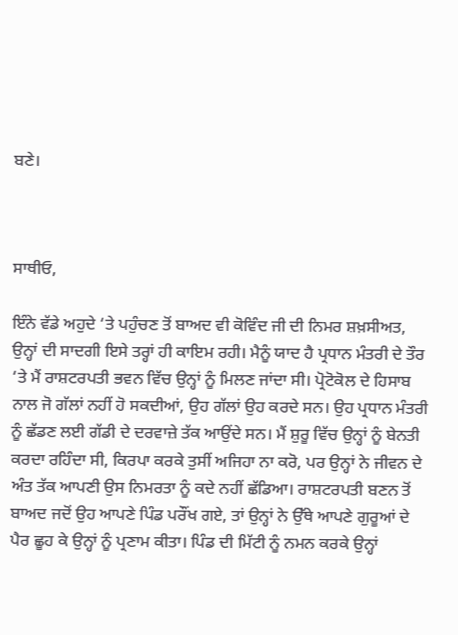ਬਣੇ।



ਸਾਥੀਓ,

ਇੰਨੇ ਵੱਡੇ ਅਹੁਦੇ ‘ਤੇ ਪਹੁੰਚਣ ਤੋਂ ਬਾਅਦ ਵੀ ਕੋਵਿੰਦ ਜੀ ਦੀ ਨਿਮਰ ਸ਼ਖ਼ਸੀਅਤ, ਉਨ੍ਹਾਂ ਦੀ ਸਾਦਗੀ ਇਸੇ ਤਰ੍ਹਾਂ ਹੀ ਕਾਇਮ ਰਹੀ। ਮੈਨੂੰ ਯਾਦ ਹੈ ਪ੍ਰਧਾਨ ਮੰਤਰੀ ਦੇ ਤੌਰ ‘ਤੇ ਮੈਂ ਰਾਸ਼ਟਰਪਤੀ ਭਵਨ ਵਿੱਚ ਉਨ੍ਹਾਂ ਨੂੰ ਮਿਲਣ ਜਾਂਦਾ ਸੀ। ਪ੍ਰੋਟੋਕੋਲ ਦੇ ਹਿਸਾਬ ਨਾਲ ਜੋ ਗੱਲਾਂ ਨਹੀਂ ਹੋ ਸਕਦੀਆਂ, ਉਹ ਗੱਲਾਂ ਉਹ ਕਰਦੇ ਸਨ। ਉਹ ਪ੍ਰਧਾਨ ਮੰਤਰੀ ਨੂੰ ਛੱਡਣ ਲਈ ਗੱਡੀ ਦੇ ਦਰਵਾਜ਼ੇ ਤੱਕ ਆਉਂਦੇ ਸਨ। ਮੈਂ ਸ਼ੁਰੂ ਵਿੱਚ ਉਨ੍ਹਾਂ ਨੂੰ ਬੇਨਤੀ ਕਰਦਾ ਰਹਿੰਦਾ ਸੀ, ਕਿਰਪਾ ਕਰਕੇ ਤੁਸੀਂ ਅਜਿਹਾ ਨਾ ਕਰੋ, ਪਰ ਉਨ੍ਹਾਂ ਨੇ ਜੀਵਨ ਦੇ ਅੰਤ ਤੱਕ ਆਪਣੀ ਉਸ ਨਿਮਰਤਾ ਨੂੰ ਕਦੇ ਨਹੀਂ ਛੱਡਿਆ। ਰਾਸ਼ਟਰਪਤੀ ਬਣਨ ਤੋਂ ਬਾਅਦ ਜਦੋਂ ਉਹ ਆਪਣੇ ਪਿੰਡ ਪਰੌਂਖ ਗਏ, ਤਾਂ ਉਨ੍ਹਾਂ ਨੇ ਉੱਥੇ ਆਪਣੇ ਗੁਰੂਆਂ ਦੇ ਪੈਰ ਛੂਹ ਕੇ ਉਨ੍ਹਾਂ ਨੂੰ ਪ੍ਰਣਾਮ ਕੀਤਾ। ਪਿੰਡ ਦੀ ਮਿੱਟੀ ਨੂੰ ਨਮਨ ਕਰਕੇ ਉਨ੍ਹਾਂ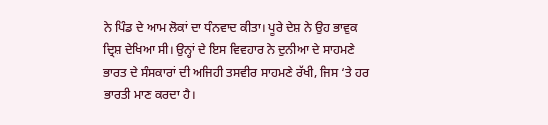ਨੇ ਪਿੰਡ ਦੇ ਆਮ ਲੋਕਾਂ ਦਾ ਧੰਨਵਾਦ ਕੀਤਾ। ਪੂਰੇ ਦੇਸ਼ ਨੇ ਉਹ ਭਾਵੁਕ ਦ੍ਰਿਸ਼ ਦੇਖਿਆ ਸੀ। ਉਨ੍ਹਾਂ ਦੇ ਇਸ ਵਿਵਹਾਰ ਨੇ ਦੁਨੀਆ ਦੇ ਸਾਹਮਣੇ ਭਾਰਤ ਦੇ ਸੰਸਕਾਰਾਂ ਦੀ ਅਜਿਹੀ ਤਸਵੀਰ ਸਾਹਮਣੇ ਰੱਖੀ, ਜਿਸ ‘ਤੇ ਹਰ ਭਾਰਤੀ ਮਾਣ ਕਰਦਾ ਹੈ।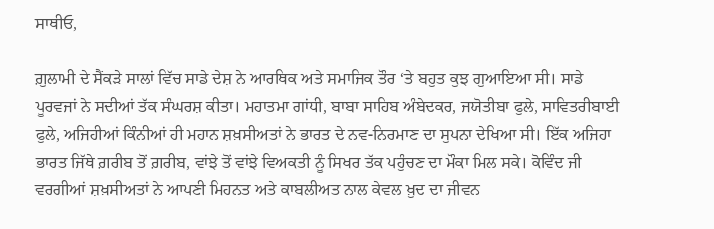ਸਾਥੀਓ,

ਗ਼ੁਲਾਮੀ ਦੇ ਸੈਂਕੜੇ ਸਾਲਾਂ ਵਿੱਚ ਸਾਡੇ ਦੇਸ਼ ਨੇ ਆਰਥਿਕ ਅਤੇ ਸਮਾਜਿਕ ਤੌਰ ‘ਤੇ ਬਹੁਤ ਕੁਝ ਗੁਆਇਆ ਸੀ। ਸਾਡੇ ਪੂਰਵਜਾਂ ਨੇ ਸਦੀਆਂ ਤੱਕ ਸੰਘਰਸ਼ ਕੀਤਾ। ਮਹਾਤਮਾ ਗਾਂਧੀ, ਬਾਬਾ ਸਾਹਿਬ ਅੰਬੇਦਕਰ, ਜਯੋਤੀਬਾ ਫੁਲੇ, ਸਾਵਿਤਰੀਬਾਈ ਫੁਲੇ, ਅਜਿਹੀਆਂ ਕਿੰਨੀਆਂ ਹੀ ਮਹਾਨ ਸ਼ਖ਼ਸੀਅਤਾਂ ਨੇ ਭਾਰਤ ਦੇ ਨਵ-ਨਿਰਮਾਣ ਦਾ ਸੁਪਨਾ ਦੇਖਿਆ ਸੀ। ਇੱਕ ਅਜਿਹਾ ਭਾਰਤ ਜਿੱਥੇ ਗ਼ਰੀਬ ਤੋਂ ਗ਼ਰੀਬ, ਵਾਂਝੇ ਤੋਂ ਵਾਂਝੇ ਵਿਅਕਤੀ ਨੂੰ ਸਿਖਰ ਤੱਕ ਪਹੁੰਚਣ ਦਾ ਮੌਕਾ ਮਿਲ ਸਕੇ। ਕੋਵਿੰਦ ਜੀ ਵਰਗੀਆਂ ਸ਼ਖ਼ਸੀਅਤਾਂ ਨੇ ਆਪਣੀ ਮਿਹਨਤ ਅਤੇ ਕਾਬਲੀਅਤ ਨਾਲ ਕੇਵਲ ਖ਼ੁਦ ਦਾ ਜੀਵਨ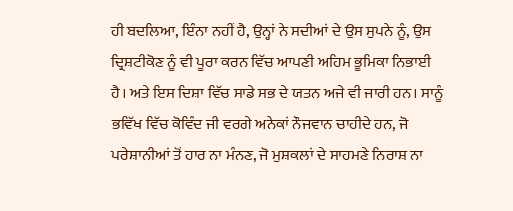ਹੀ ਬਦਲਿਆ, ਇੰਨਾ ਨਹੀਂ ਹੈ, ਉਨ੍ਹਾਂ ਨੇ ਸਦੀਆਂ ਦੇ ਉਸ ਸੁਪਨੇ ਨੂੰ, ਉਸ ਦ੍ਰਿਸ਼ਟੀਕੋਣ ਨੂੰ ਵੀ ਪੂਰਾ ਕਰਨ ਵਿੱਚ ਆਪਣੀ ਅਹਿਮ ਭੂਮਿਕਾ ਨਿਭਾਈ ਹੈ। ਅਤੇ ਇਸ ਦਿਸ਼ਾ ਵਿੱਚ ਸਾਡੇ ਸਭ ਦੇ ਯਤਨ ਅਜੇ ਵੀ ਜਾਰੀ ਹਨ। ਸਾਨੂੰ ਭਵਿੱਖ ਵਿੱਚ ਕੋਵਿੰਦ ਜੀ ਵਰਗੇ ਅਨੇਕਾਂ ਨੌਜਵਾਨ ਚਾਹੀਦੇ ਹਨ, ਜੋ ਪਰੇਸ਼ਾਨੀਆਂ ਤੋਂ ਹਾਰ ਨਾ ਮੰਨਣ, ਜੋ ਮੁਸ਼ਕਲਾਂ ਦੇ ਸਾਹਮਣੇ ਨਿਰਾਸ਼ ਨਾ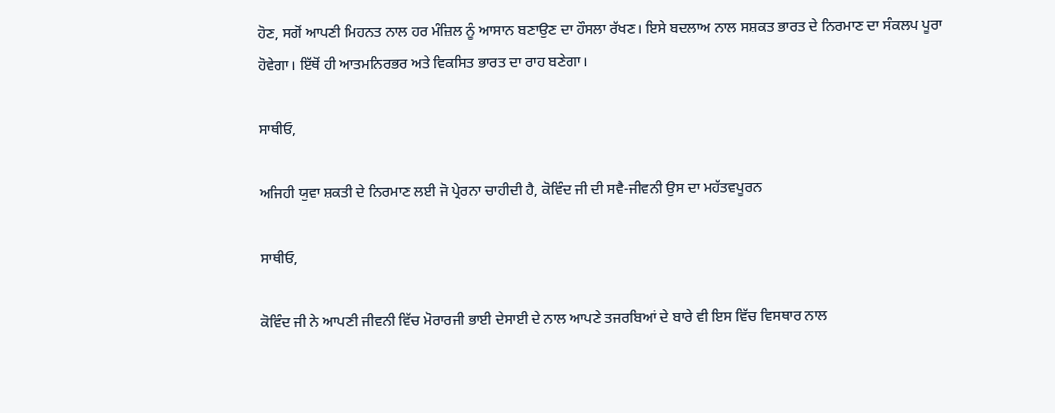ਹੋਣ, ਸਗੋਂ ਆਪਣੀ ਮਿਹਨਤ ਨਾਲ ਹਰ ਮੰਜ਼ਿਲ ਨੂੰ ਆਸਾਨ ਬਣਾਉਣ ਦਾ ਹੌਸਲਾ ਰੱਖਣ। ਇਸੇ ਬਦਲਾਅ ਨਾਲ ਸਸ਼ਕਤ ਭਾਰਤ ਦੇ ਨਿਰਮਾਣ ਦਾ ਸੰਕਲਪ ਪੂਰਾ ਹੋਵੇਗਾ। ਇੱਥੋਂ ਹੀ ਆਤਮਨਿਰਭਰ ਅਤੇ ਵਿਕਸਿਤ ਭਾਰਤ ਦਾ ਰਾਹ ਬਣੇਗਾ।

ਸਾਥੀਓ,

ਅਜਿਹੀ ਯੁਵਾ ਸ਼ਕਤੀ ਦੇ ਨਿਰਮਾਣ ਲਈ ਜੋ ਪ੍ਰੇਰਨਾ ਚਾਹੀਦੀ ਹੈ, ਕੋਵਿੰਦ ਜੀ ਦੀ ਸਵੈ-ਜੀਵਨੀ ਉਸ ਦਾ ਮਹੱਤਵਪੂਰਨ

ਸਾਥੀਓ,

ਕੋਵਿੰਦ ਜੀ ਨੇ ਆਪਣੀ ਜੀਵਨੀ ਵਿੱਚ ਮੋਰਾਰਜੀ ਭਾਈ ਦੇਸਾਈ ਦੇ ਨਾਲ ਆਪਣੇ ਤਜਰਬਿਆਂ ਦੇ ਬਾਰੇ ਵੀ ਇਸ ਵਿੱਚ ਵਿਸਥਾਰ ਨਾਲ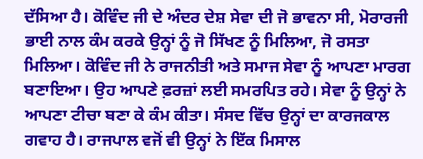ਦੱਸਿਆ ਹੈ। ਕੋਵਿੰਦ ਜੀ ਦੇ ਅੰਦਰ ਦੇਸ਼ ਸੇਵਾ ਦੀ ਜੋ ਭਾਵਨਾ ਸੀ, ਮੋਰਾਰਜੀ ਭਾਈ ਨਾਲ ਕੰਮ ਕਰਕੇ ਉਨ੍ਹਾਂ ਨੂੰ ਜੋ ਸਿੱਖਣ ਨੂੰ ਮਿਲਿਆ, ਜੋ ਰਸਤਾ ਮਿਲਿਆ। ਕੋਵਿੰਦ ਜੀ ਨੇ ਰਾਜਨੀਤੀ ਅਤੇ ਸਮਾਜ ਸੇਵਾ ਨੂੰ ਆਪਣਾ ਮਾਰਗ ਬਣਾਇਆ। ਉਹ ਆਪਣੇ ਫ਼ਰਜ਼ਾਂ ਲਈ ਸਮਰਪਿਤ ਰਹੇ। ਸੇਵਾ ਨੂੰ ਉਨ੍ਹਾਂ ਨੇ ਆਪਣਾ ਟੀਚਾ ਬਣਾ ਕੇ ਕੰਮ ਕੀਤਾ। ਸੰਸਦ ਵਿੱਚ ਉਨ੍ਹਾਂ ਦਾ ਕਾਰਜਕਾਲ ਗਵਾਹ ਹੈ। ਰਾਜਪਾਲ ਵਜੋਂ ਵੀ ਉਨ੍ਹਾਂ ਨੇ ਇੱਕ ਮਿਸਾਲ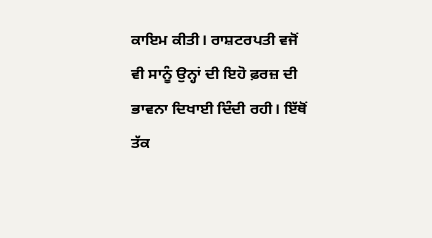ਕਾਇਮ ਕੀਤੀ। ਰਾਸ਼ਟਰਪਤੀ ਵਜੋਂ ਵੀ ਸਾਨੂੰ ਉਨ੍ਹਾਂ ਦੀ ਇਹੋ ਫ਼ਰਜ਼ ਦੀ ਭਾਵਨਾ ਦਿਖਾਈ ਦਿੰਦੀ ਰਹੀ। ਇੱਥੋਂ ਤੱਕ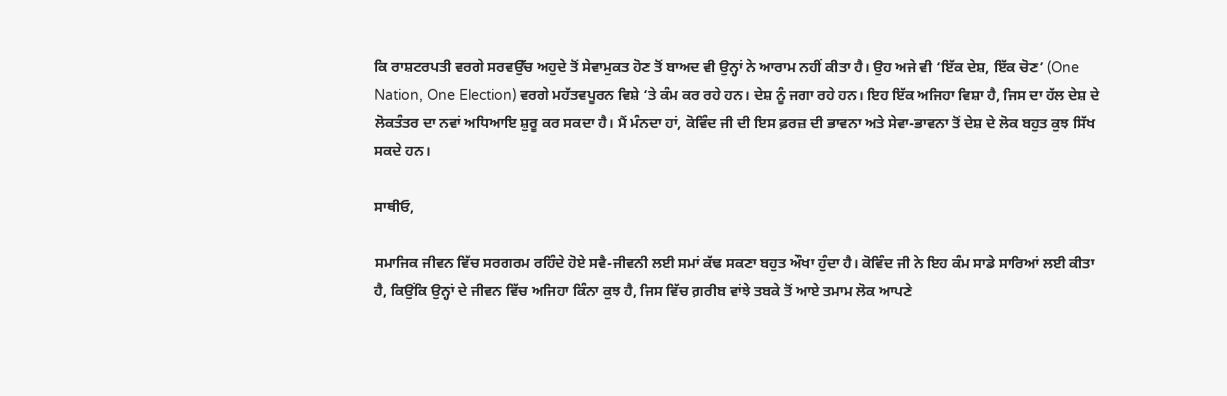ਕਿ ਰਾਸ਼ਟਰਪਤੀ ਵਰਗੇ ਸਰਵਉੱਚ ਅਹੁਦੇ ਤੋਂ ਸੇਵਾਮੁਕਤ ਹੋਣ ਤੋਂ ਬਾਅਦ ਵੀ ਉਨ੍ਹਾਂ ਨੇ ਆਰਾਮ ਨਹੀਂ ਕੀਤਾ ਹੈ। ਉਹ ਅਜੇ ਵੀ ‘ਇੱਕ ਦੇਸ਼, ਇੱਕ ਚੋਣ’ (One Nation, One Election) ਵਰਗੇ ਮਹੱਤਵਪੂਰਨ ਵਿਸ਼ੇ ‘ਤੇ ਕੰਮ ਕਰ ਰਹੇ ਹਨ। ਦੇਸ਼ ਨੂੰ ਜਗਾ ਰਹੇ ਹਨ। ਇਹ ਇੱਕ ਅਜਿਹਾ ਵਿਸ਼ਾ ਹੈ, ਜਿਸ ਦਾ ਹੱਲ ਦੇਸ਼ ਦੇ ਲੋਕਤੰਤਰ ਦਾ ਨਵਾਂ ਅਧਿਆਇ ਸ਼ੁਰੂ ਕਰ ਸਕਦਾ ਹੈ। ਮੈਂ ਮੰਨਦਾ ਹਾਂ, ਕੋਵਿੰਦ ਜੀ ਦੀ ਇਸ ਫ਼ਰਜ਼ ਦੀ ਭਾਵਨਾ ਅਤੇ ਸੇਵਾ-ਭਾਵਨਾ ਤੋਂ ਦੇਸ਼ ਦੇ ਲੋਕ ਬਹੁਤ ਕੁਝ ਸਿੱਖ ਸਕਦੇ ਹਨ।

ਸਾਥੀਓ,

ਸਮਾਜਿਕ ਜੀਵਨ ਵਿੱਚ ਸਰਗਰਮ ਰਹਿੰਦੇ ਹੋਏ ਸਵੈ-ਜੀਵਨੀ ਲਈ ਸਮਾਂ ਕੱਢ ਸਕਣਾ ਬਹੁਤ ਔਖਾ ਹੁੰਦਾ ਹੈ। ਕੋਵਿੰਦ ਜੀ ਨੇ ਇਹ ਕੰਮ ਸਾਡੇ ਸਾਰਿਆਂ ਲਈ ਕੀਤਾ ਹੈ, ਕਿਉਂਕਿ ਉਨ੍ਹਾਂ ਦੇ ਜੀਵਨ ਵਿੱਚ ਅਜਿਹਾ ਕਿੰਨਾ ਕੁਝ ਹੈ, ਜਿਸ ਵਿੱਚ ਗ਼ਰੀਬ ਵਾਂਝੇ ਤਬਕੇ ਤੋਂ ਆਏ ਤਮਾਮ ਲੋਕ ਆਪਣੇ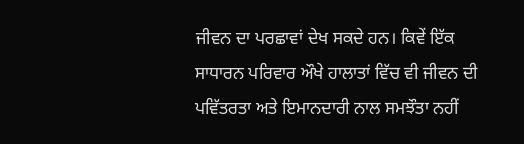ਜੀਵਨ ਦਾ ਪਰਛਾਵਾਂ ਦੇਖ ਸਕਦੇ ਹਨ। ਕਿਵੇਂ ਇੱਕ ਸਾਧਾਰਨ ਪਰਿਵਾਰ ਔਖੇ ਹਾਲਾਤਾਂ ਵਿੱਚ ਵੀ ਜੀਵਨ ਦੀ ਪਵਿੱਤਰਤਾ ਅਤੇ ਇਮਾਨਦਾਰੀ ਨਾਲ ਸਮਝੌਤਾ ਨਹੀਂ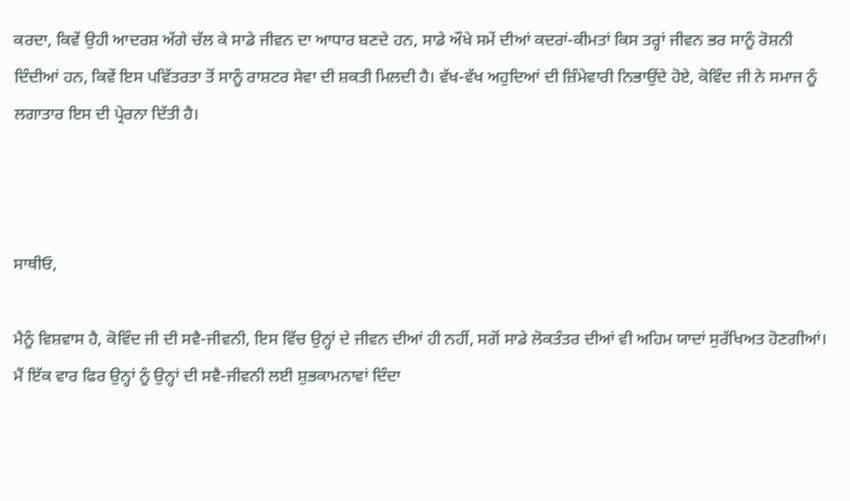ਕਰਦਾ, ਕਿਵੇਂ ਉਹੀ ਆਦਰਸ਼ ਅੱਗੇ ਚੱਲ ਕੇ ਸਾਡੇ ਜੀਵਨ ਦਾ ਆਧਾਰ ਬਣਦੇ ਹਨ, ਸਾਡੇ ਔਖੇ ਸਮੇਂ ਦੀਆਂ ਕਦਰਾਂ-ਕੀਮਤਾਂ ਕਿਸ ਤਰ੍ਹਾਂ ਜੀਵਨ ਭਰ ਸਾਨੂੰ ਰੋਸ਼ਨੀ ਦਿੰਦੀਆਂ ਹਨ, ਕਿਵੇਂ ਇਸ ਪਵਿੱਤਰਤਾ ਤੋਂ ਸਾਨੂੰ ਰਾਸ਼ਟਰ ਸੇਵਾ ਦੀ ਸ਼ਕਤੀ ਮਿਲਦੀ ਹੈ। ਵੱਖ-ਵੱਖ ਅਹੁਦਿਆਂ ਦੀ ਜ਼ਿੰਮੇਵਾਰੀ ਨਿਭਾਉਂਦੇ ਹੋਏ, ਕੋਵਿੰਦ ਜੀ ਨੇ ਸਮਾਜ ਨੂੰ ਲਗਾਤਾਰ ਇਸ ਦੀ ਪ੍ਰੇਰਨਾ ਦਿੱਤੀ ਹੈ।



ਸਾਥੀਓ,

ਮੈਨੂੰ ਵਿਸ਼ਵਾਸ ਹੈ, ਕੋਵਿੰਦ ਜੀ ਦੀ ਸਵੈ-ਜੀਵਨੀ, ਇਸ ਵਿੱਚ ਉਨ੍ਹਾਂ ਦੇ ਜੀਵਨ ਦੀਆਂ ਹੀ ਨਹੀਂ, ਸਗੋਂ ਸਾਡੇ ਲੋਕਤੰਤਰ ਦੀਆਂ ਵੀ ਅਹਿਮ ਯਾਦਾਂ ਸੁਰੱਖਿਅਤ ਹੋਣਗੀਆਂ। ਮੈਂ ਇੱਕ ਵਾਰ ਫਿਰ ਉਨ੍ਹਾਂ ਨੂੰ ਉਨ੍ਹਾਂ ਦੀ ਸਵੈ-ਜੀਵਨੀ ਲਈ ਸ਼ੁਭਕਾਮਨਾਵਾਂ ਦਿੰਦਾ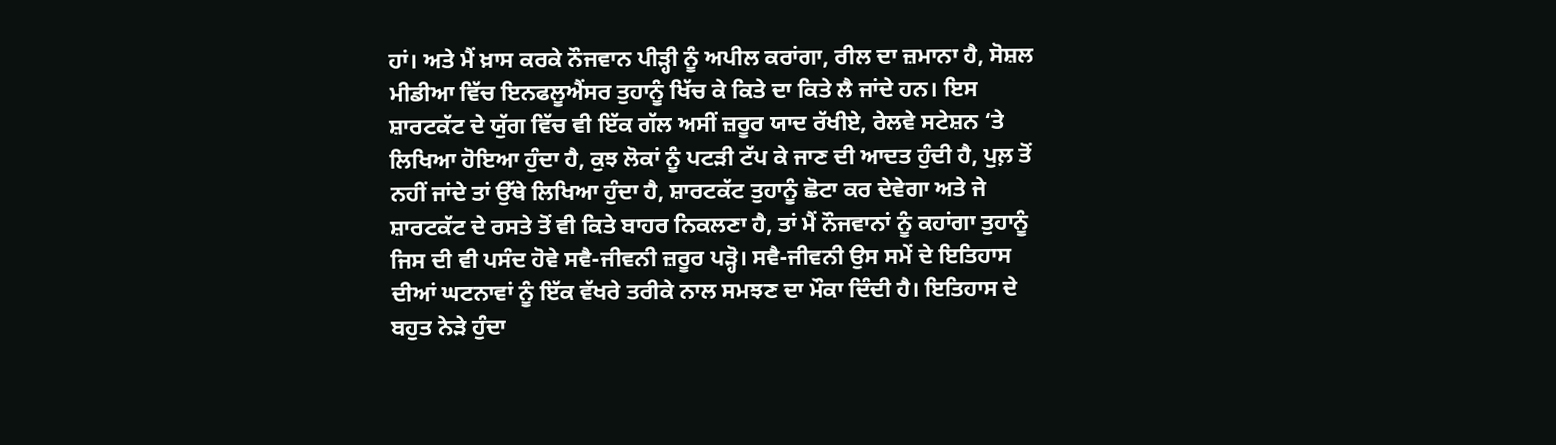ਹਾਂ। ਅਤੇ ਮੈਂ ਖ਼ਾਸ ਕਰਕੇ ਨੌਜਵਾਨ ਪੀੜ੍ਹੀ ਨੂੰ ਅਪੀਲ ਕਰਾਂਗਾ, ਰੀਲ ਦਾ ਜ਼ਮਾਨਾ ਹੈ, ਸੋਸ਼ਲ ਮੀਡੀਆ ਵਿੱਚ ਇਨਫਲੂਐਂਸਰ ਤੁਹਾਨੂੰ ਖਿੱਚ ਕੇ ਕਿਤੇ ਦਾ ਕਿਤੇ ਲੈ ਜਾਂਦੇ ਹਨ। ਇਸ ਸ਼ਾਰਟਕੱਟ ਦੇ ਯੁੱਗ ਵਿੱਚ ਵੀ ਇੱਕ ਗੱਲ ਅਸੀਂ ਜ਼ਰੂਰ ਯਾਦ ਰੱਖੀਏ, ਰੇਲਵੇ ਸਟੇਸ਼ਨ ‘ਤੇ ਲਿਖਿਆ ਹੋਇਆ ਹੁੰਦਾ ਹੈ, ਕੁਝ ਲੋਕਾਂ ਨੂੰ ਪਟੜੀ ਟੱਪ ਕੇ ਜਾਣ ਦੀ ਆਦਤ ਹੁੰਦੀ ਹੈ, ਪੁਲ਼ ਤੋਂ ਨਹੀਂ ਜਾਂਦੇ ਤਾਂ ਉੱਥੇ ਲਿਖਿਆ ਹੁੰਦਾ ਹੈ, ਸ਼ਾਰਟਕੱਟ ਤੁਹਾਨੂੰ ਛੋਟਾ ਕਰ ਦੇਵੇਗਾ ਅਤੇ ਜੇ ਸ਼ਾਰਟਕੱਟ ਦੇ ਰਸਤੇ ਤੋਂ ਵੀ ਕਿਤੇ ਬਾਹਰ ਨਿਕਲਣਾ ਹੈ, ਤਾਂ ਮੈਂ ਨੌਜਵਾਨਾਂ ਨੂੰ ਕਹਾਂਗਾ ਤੁਹਾਨੂੰ ਜਿਸ ਦੀ ਵੀ ਪਸੰਦ ਹੋਵੇ ਸਵੈ-ਜੀਵਨੀ ਜ਼ਰੂਰ ਪੜ੍ਹੋ। ਸਵੈ-ਜੀਵਨੀ ਉਸ ਸਮੇਂ ਦੇ ਇਤਿਹਾਸ ਦੀਆਂ ਘਟਨਾਵਾਂ ਨੂੰ ਇੱਕ ਵੱਖਰੇ ਤਰੀਕੇ ਨਾਲ ਸਮਝਣ ਦਾ ਮੌਕਾ ਦਿੰਦੀ ਹੈ। ਇਤਿਹਾਸ ਦੇ ਬਹੁਤ ਨੇੜੇ ਹੁੰਦਾ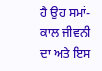ਹੈ ਉਹ ਸਮਾਂ-ਕਾਲ ਜੀਵਨੀ ਦਾ ਅਤੇ ਇਸ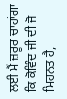ਲਈ ਮੈਂ ਜ਼ਰੂਰ ਚਾਹਾਂਗਾ ਕਿ ਕੋਵਿੰਦ ਜੀ ਦੀ ਜੋ ਮਿਹਨਤ ਹੈ,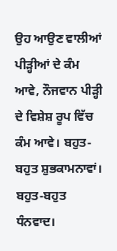ਉਹ ਆਉਣ ਵਾਲੀਆਂ ਪੀੜ੍ਹੀਆਂ ਦੇ ਕੰਮ ਆਵੇ, ਨੌਜਵਾਨ ਪੀੜ੍ਹੀ ਦੇ ਵਿਸ਼ੇਸ਼ ਰੂਪ ਵਿੱਚ ਕੰਮ ਆਵੇ। ਬਹੁਤ-ਬਹੁਤ ਸ਼ੁਭਕਾਮਨਾਵਾਂ। ਬਹੁਤ-ਬਹੁਤ ਧੰਨਵਾਦ।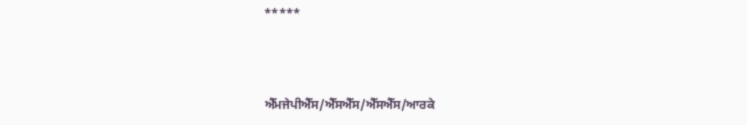*****



ਐੱਮਜੇਪੀਐੱਸ/ਐੱਸਐੱਸ/ਐੱਸਐੱਸ/ਆਰਕੇ